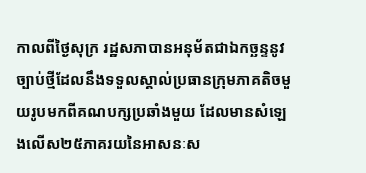កាលពីថ្ងៃសុក្រ រដ្ឋសភាបានអនុម័តជាឯកច្ឆន្ទនូវច្បាប់ថ្មីដែលនឹងទទួលស្គាល់ប្រធានក្រុមភាគតិចមួយរូបមកពីគណបក្សប្រឆាំងមួយ ដែលមានសំឡេងលើស២៥ភាគរយនៃអាសនៈស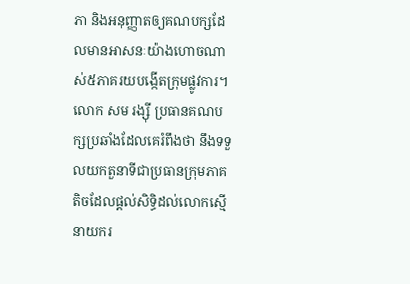ភា និងអនុញ្ញាតឲ្យគណបក្សដែលមានអាសនៈយ៉ាងហោចណាស់៥ភាគរយបង្កើតក្រុមផ្លូវការ។
លោក សម រង្ស៊ី ប្រធានគណបក្សប្រឆាំងដែលគេរំពឹងថា នឹងទទួលយកតួនាទីជាប្រធានក្រុមភាគតិចដែលផ្តល់សិទ្ធិដល់លោកស្មើនាយករ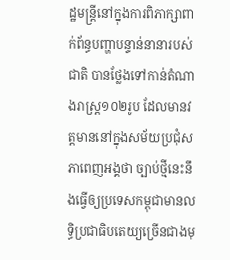ដ្ឋមន្ត្រីនៅក្នុងការពិភាក្សាពាក់ព័ន្ធបញ្ហាបន្ទាន់នានារបស់ជាតិ បានថ្លែងទៅកាន់តំណាងរាស្ត្រ១០២រូប ដែលមានវត្តមាននៅក្នុងសម័យប្រជុំសភាពេញអង្គថា ច្បាប់ថ្មីនេះនឹងធ្វើឲ្យប្រទេសកម្ពុជាមានលទ្ធិប្រជាធិបតេយ្យច្រើនជាងមុ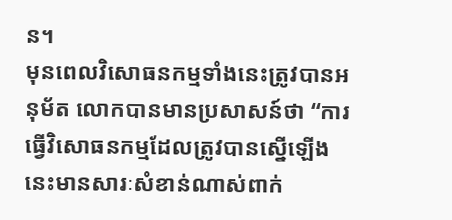ន។
មុនពេលវិសោធនកម្មទាំងនេះត្រូវបានអនុម័ត លោកបានមានប្រសាសន៍ថា “ការធ្វើវិសោធនកម្មដែលត្រូវបានស្នើឡើងនេះមានសារៈសំខាន់ណាស់ពាក់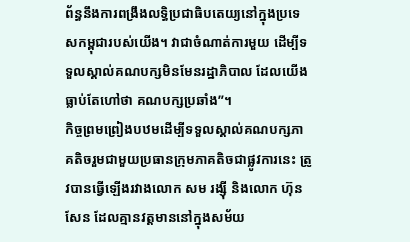ព័ន្ធនឹងការពង្រឹងលទ្ធិប្រជាធិបតេយ្យនៅក្នុងប្រទេសកម្ពុជារបស់យើង។ វាជាចំណាត់ការមួយ ដើម្បីទទួលស្គាល់គណបក្សមិនមែនរដ្ឋាភិបាល ដែលយើងធ្លាប់តែហៅថា គណបក្សប្រឆាំង”។
កិច្ចព្រមព្រៀងបឋមដើម្បីទទួលស្គាល់គណបក្សភាគតិចរួមជាមួយប្រធានក្រុមភាគតិចជាផ្លូវការនេះ ត្រូវបានធ្វើឡើងរវាងលោក សម រង្ស៊ី និងលោក ហ៊ុន សែន ដែលគ្មានវត្តមាននៅក្នុងសម័យ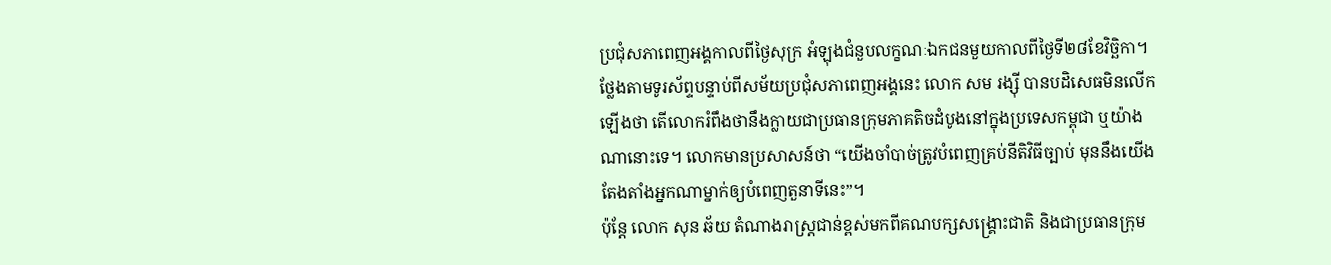ប្រជុំសភាពេញអង្គកាលពីថ្ងៃសុក្រ អំឡុងជំនួបលក្ខណៈឯកជនមួយកាលពីថ្ងៃទី២៨ខែវិច្ឆិកា។
ថ្លែងតាមទូរស័ព្ទបន្ទាប់ពីសម័យប្រជុំសភាពេញអង្គនេះ លោក សម រង្ស៊ី បានបដិសេធមិនលើកឡើងថា តើលោករំពឹងថានឹងក្លាយជាប្រធានក្រុមភាគតិចដំបូងនៅក្នុងប្រទេសកម្ពុជា ឬយ៉ាងណានោះទេ។ លោកមានប្រសាសន៍ថា “យើងចាំបាច់ត្រូវបំពេញគ្រប់នីតិវិធីច្បាប់ មុននឹងយើងតែងតាំងអ្នកណាម្នាក់ឲ្យបំពេញតួនាទីនេះ”។
ប៉ុន្តែ លោក សុន ឆ័យ តំណាងរាស្ត្រជាន់ខ្ពស់មកពីគណបក្សសង្គ្រោះជាតិ និងជាប្រធានក្រុម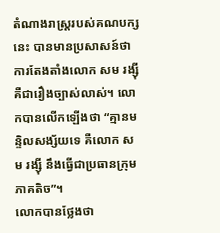តំណាងរាស្ត្ររបស់គណបក្សនេះ បានមានប្រសាសន៍ថា ការតែងតាំងលោក សម រង្ស៊ី គឺជារឿងច្បាស់លាស់។ លោកបានលើកឡើងថា “គ្មានមន្ទិលសង្ស័យទេ គឺលោក សម រង្ស៊ី នឹងធ្វើជាប្រធានក្រុមភាគតិច”។
លោកបានថ្លែងថា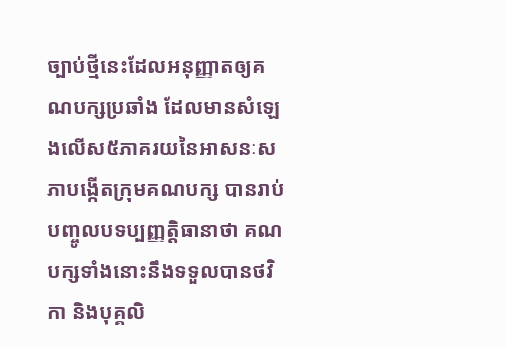ច្បាប់ថ្មីនេះដែលអនុញ្ញាតឲ្យគណបក្សប្រឆាំង ដែលមានសំឡេងលើស៥ភាគរយនៃអាសនៈសភាបង្កើតក្រុមគណបក្ស បានរាប់បញ្ចូលបទប្បញ្ញត្តិធានាថា គណបក្សទាំងនោះនឹងទទួលបានថវិកា និងបុគ្គលិ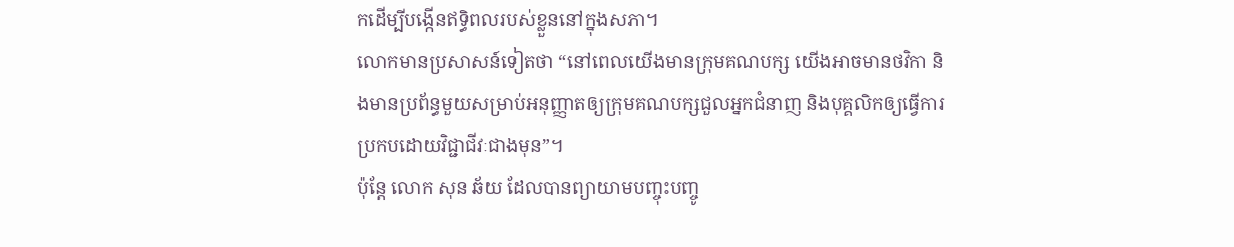កដើម្បីបង្កើនឥទ្ធិពលរបស់ខ្លួននៅក្នុងសភា។
លោកមានប្រសាសន៍ទៀតថា “នៅពេលយើងមានក្រុមគណបក្ស យើងអាចមានថវិកា និងមានប្រព័ន្ធមួយសម្រាប់អនុញ្ញាតឲ្យក្រុមគណបក្សជួលអ្នកជំនាញ និងបុគ្គលិកឲ្យធ្វើការប្រកបដោយវិជ្ជាជីវៈជាងមុន”។
ប៉ុន្តែ លោក សុន ឆ័យ ដែលបានព្យាយាមបញ្ចុះបញ្ចូ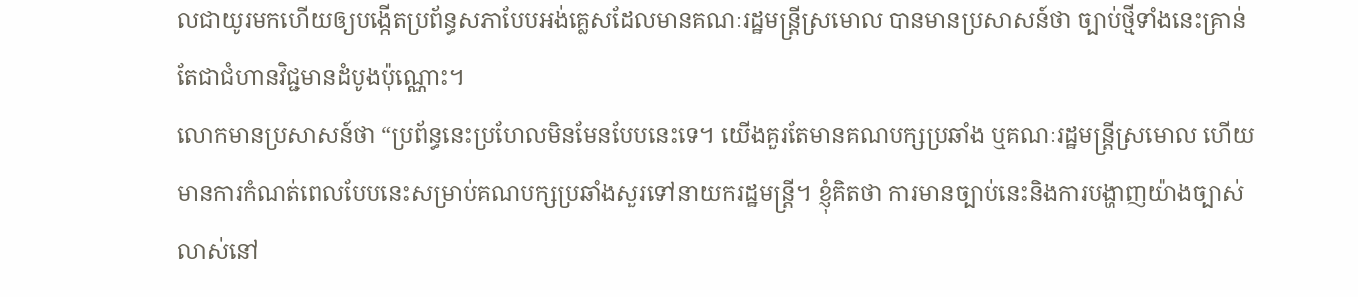លជាយូរមកហើយឲ្យបង្កើតប្រព័ន្ធសភាបែបអង់គ្លេសដែលមានគណៈរដ្ឋមន្ត្រីស្រមោល បានមានប្រសាសន៍ថា ច្បាប់ថ្មីទាំងនេះគ្រាន់តែជាជំហានវិជ្ជមានដំបូងប៉ុណ្ណោះ។
លោកមានប្រសាសន៍ថា “ប្រព័ន្ធនេះប្រហែលមិនមែនបែបនេះទេ។ យើងគួរតែមានគណបក្សប្រឆាំង ឬគណៈរដ្ឋមន្ត្រីស្រមោល ហើយមានការកំណត់ពេលបែបនេះសម្រាប់គណបក្សប្រឆាំងសួរទៅនាយករដ្ឋមន្ត្រី។ ខ្ញុំគិតថា ការមានច្បាប់នេះនិងការបង្ហាញយ៉ាងច្បាស់លាស់នៅ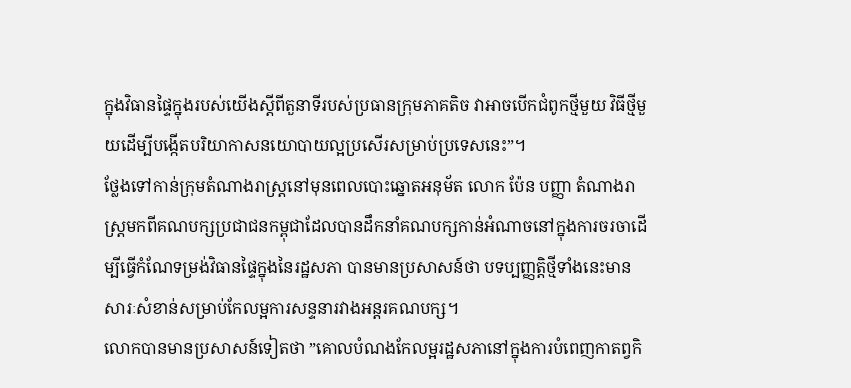ក្នុងវិធានផ្ទៃក្នុងរបស់យើងស្តីពីតួនាទីរបស់ប្រធានក្រុមភាគតិច វាអាចបើកជំពូកថ្មីមួយ វិធីថ្មីមួយដើម្បីបង្កើតបរិយាកាសនយោបាយល្អប្រសើរសម្រាប់ប្រទេសនេះ”។
ថ្លែងទៅកាន់ក្រុមតំណាងរាស្ត្រនៅមុនពេលបោះឆ្នោតអនុម័ត លោក ប៉ែន បញ្ញា តំណាងរាស្ត្រមកពីគណបក្សប្រជាជនកម្ពុជាដែលបានដឹកនាំគណបក្សកាន់អំណាចនៅក្នុងការចរចាដើម្បីធ្វើកំណែទម្រង់វិធានផ្ទៃក្នុងនៃរដ្ឋសភា បានមានប្រសាសន៍ថា បទប្បញ្ញត្តិថ្មីទាំងនេះមានសារៈសំខាន់សម្រាប់កែលម្អការសន្ទនារវាងអន្តរគណបក្ស។
លោកបានមានប្រសាសន៍ទៀតថា ”គោលបំណងកែលម្អរដ្ឋសភានៅក្នុងការបំពេញកាតព្វកិ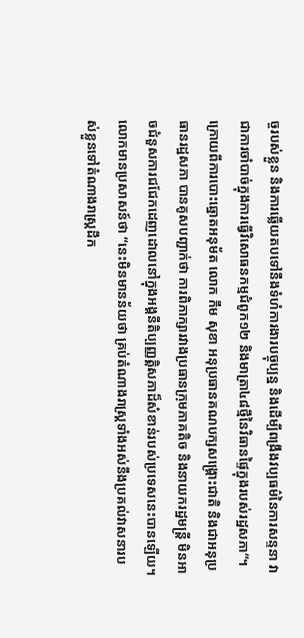ច្ចរបស់ខ្លួន និងការឆ្លើយតបទៅនឹងទំហំការងារបច្ចុប្បន្ន និងដើម្បីពង្រឹងវប្បធម៌នៃការសន្ទនា វាជាការចាំបាច់ក្នុងការធ្វើវិសោធនកម្មជំពូក១២ និងមាត្រា៤៨ថ្មីនៃវិធានផ្ទៃក្នុងរបស់រដ្ឋសភា”។
ក្រោយពីការបោះឆ្នោតអនុម័ត លោក កឹម សុខា អនុប្រធានគណបក្សសង្គ្រោះជាតិ និងជាអនុប្រធានរដ្ឋសភា បានគូសបញ្ជាក់ថា ការពិភាក្សារវាងប្រធានក្រុមភាគតិច និងនាយករដ្ឋមន្ត្រី មិនអាចជំនួសការជជែកដេញដោលនៅក្នុងអង្គនីតិប្បញ្ញត្តិសភាដ៏សំខាន់របស់ប្រទេសនេះបានឡើយ។
លោកមានប្រសាសន៍ថា “នេះមិនមានន័យថា គ្រប់តំណាងរាស្ត្រទាំងអស់នឹងប្រគល់វាសនារបស់ខ្លួនទៅតំណាងរាស្ត្រដឹក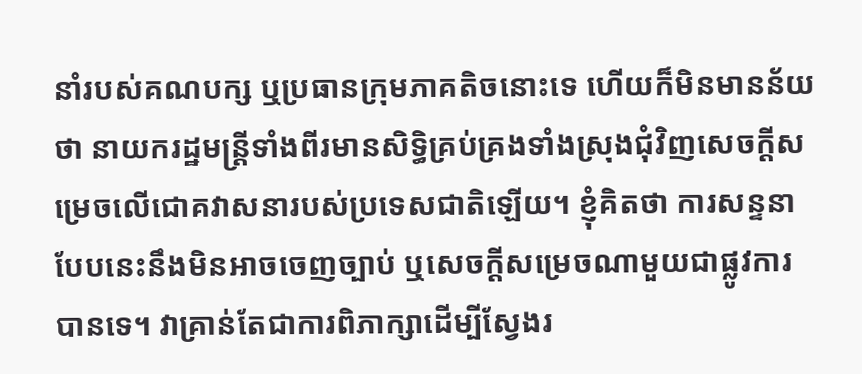នាំរបស់គណបក្ស ឬប្រធានក្រុមភាគតិចនោះទេ ហើយក៏មិនមានន័យថា នាយករដ្ឋមន្ត្រីទាំងពីរមានសិទ្ធិគ្រប់គ្រងទាំងស្រុងជុំវិញសេចក្តីសម្រេចលើជោគវាសនារបស់ប្រទេសជាតិឡើយ។ ខ្ញុំគិតថា ការសន្ទនាបែបនេះនឹងមិនអាចចេញច្បាប់ ឬសេចក្តីសម្រេចណាមួយជាផ្លូវការបានទេ។ វាគ្រាន់តែជាការពិភាក្សាដើម្បីស្វែងរ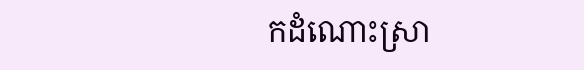កដំណោះស្រា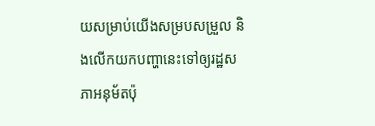យសម្រាប់យើងសម្របសម្រួល និងលើកយកបញ្ហានេះទៅឲ្យរដ្ឋសភាអនុម័តប៉ុ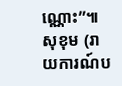ណ្ណោះ”៕សុខុម (រាយការណ៍ប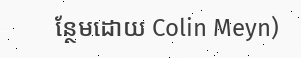ន្ថែមដោយ Colin Meyn)